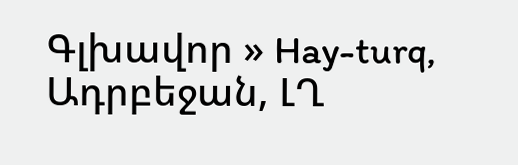Գլխավոր » Hay-turq, Ադրբեջան, ԼՂ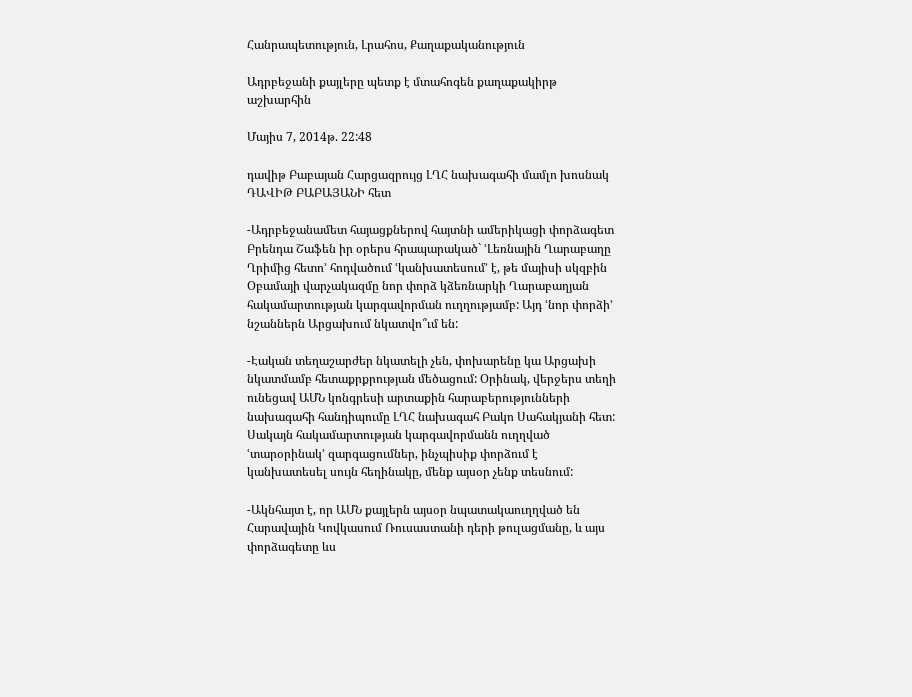Հանրապետություն, Լրահոս, Քաղաքականություն

Ադրբեջանի քայլերը պետք է մտահոգեն քաղաքակիրթ աշխարհին

Մայիս 7, 2014թ. 22:48

դավիթ Բաբայան Հարցազրույց ԼՂՀ նախագահի մամլո խոսնակ ԴԱՎԻԹ ԲԱԲԱՅԱՆԻ հետ

-Ադրբեջանամետ հայացքներով հայտնի ամերիկացի փորձագետ Բրենդա Շաֆեն իր օրերս հրապարակած` ՙԼեռնային Ղարաբաղը Ղրիմից հետո՚ հոդվածում ՙկանխատեսում՚ է, թե մայիսի սկզբին Օբամայի վարչակազմը նոր փորձ կձեռնարկի Ղարաբաղյան հակամարտության կարգավորման ուղղությամբ: Այդ ՙնոր փորձի՚ նշաններն Արցախում նկատվո՞ւմ են:

-Էական տեղաշարժեր նկատելի չեն, փոխարենը կա Արցախի նկատմամբ հետաքրքրության մեծացում: Օրինակ, վերջերս տեղի ունեցավ ԱՄՆ կոնգրեսի արտաքին հարաբերությունների նախագահի հանդիպումը ԼՂՀ նախագահ Բակո Սահակյանի հետ: Սակայն հակամարտության կարգավորմանն ուղղված ՙտարօրինակ՚ զարգացումներ, ինչպիսիք փորձում է կանխատեսել սույն հեղինակը, մենք այսօր չենք տեսնում:

-Ակնհայտ է, որ ԱՄՆ քայլերն այսօր նպատակաուղղված են Հարավային Կովկասում Ռուսաստանի դերի թուլացմանը, և այս փորձագետը ևս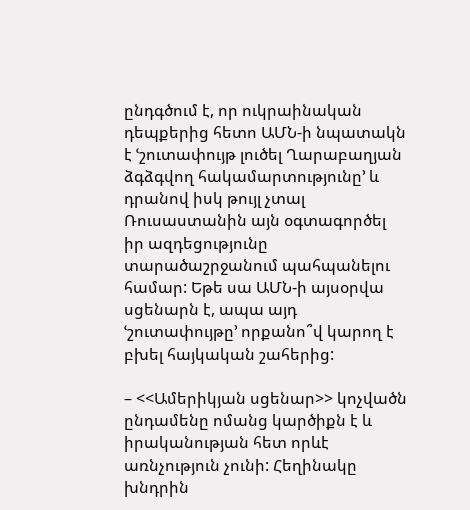ընդգծում է, որ ուկրաինական դեպքերից հետո ԱՄՆ-ի նպատակն է ՙշուտափույթ լուծել Ղարաբաղյան ձգձգվող հակամարտությունը՚ և դրանով իսկ թույլ չտալ Ռուսաստանին այն օգտագործել իր ազդեցությունը տարածաշրջանում պահպանելու համար: Եթե սա ԱՄՆ-ի այսօրվա սցենարն է, ապա այդ ՙշուտափույթը՚ որքանո՞վ կարող է բխել հայկական շահերից:

– <<Ամերիկյան սցենար>> կոչվածն ընդամենը ոմանց կարծիքն է և իրականության հետ որևէ առնչություն չունի: Հեղինակը խնդրին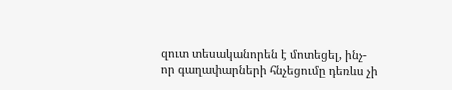զուտ տեսականորեն է մոտեցել, ինչ- որ գաղափարների հնչեցումը դեռևս չի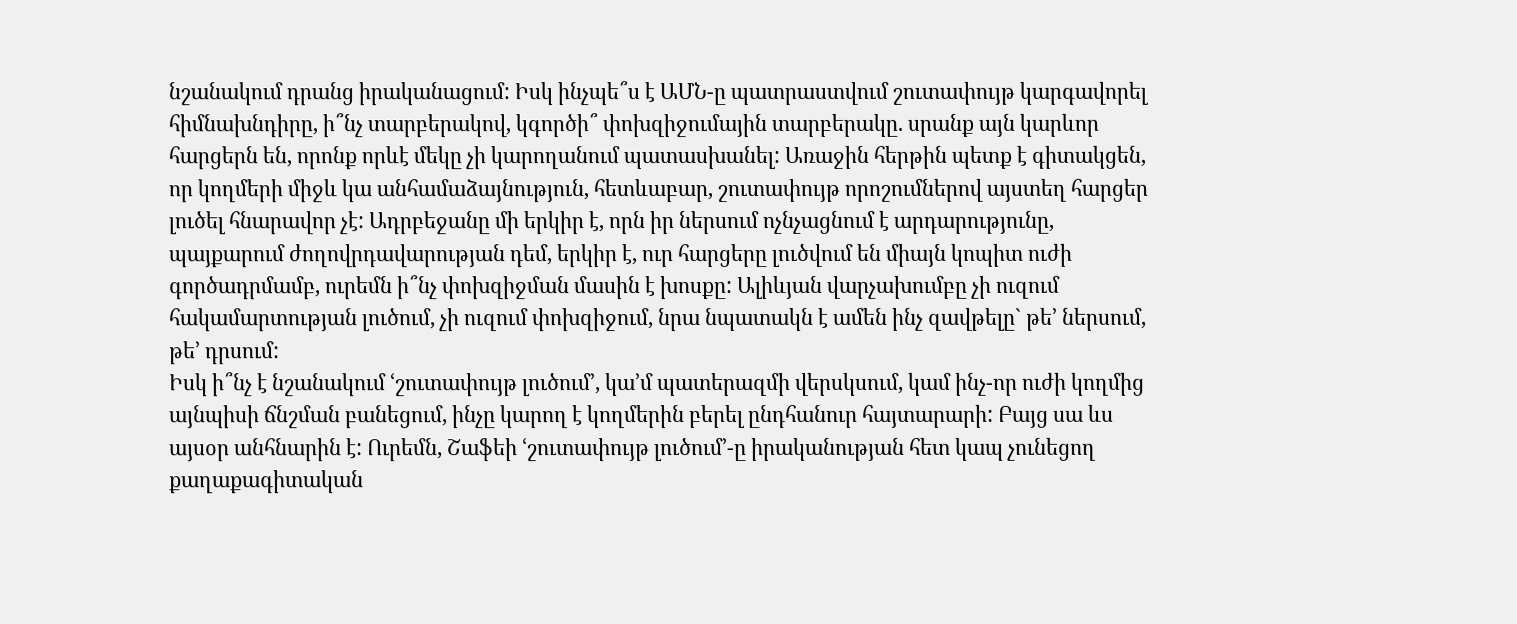նշանակում դրանց իրականացում: Իսկ ինչպե՞ս է ԱՄՆ-ը պատրաստվում շուտափույթ կարգավորել հիմնախնդիրը, ի՞նչ տարբերակով, կգործի՞ փոխզիջումային տարբերակը. սրանք այն կարևոր հարցերն են, որոնք որևէ մեկը չի կարողանում պատասխանել: Առաջին հերթին պետք է գիտակցեն, որ կողմերի միջև կա անհամաձայնություն, հետևաբար, շուտափույթ որոշումներով այստեղ հարցեր լուծել հնարավոր չէ: Ադրբեջանը մի երկիր է, որն իր ներսում ոչնչացնում է արդարությունը, պայքարում ժողովրդավարության դեմ, երկիր է, ուր հարցերը լուծվում են միայն կոպիտ ուժի գործադրմամբ, ուրեմն ի՞նչ փոխզիջման մասին է խոսքը: Ալիևյան վարչախումբը չի ուզում հակամարտության լուծում, չի ուզում փոխզիջում, նրա նպատակն է ամեն ինչ զավթելը` թե’ ներսում, թե’ դրսում:
Իսկ ի՞նչ է նշանակում ՙշուտափույթ լուծում՚, կա’մ պատերազմի վերսկսում, կամ ինչ-որ ուժի կողմից այնպիսի ճնշման բանեցում, ինչը կարող է կողմերին բերել ընդհանուր հայտարարի: Բայց սա ևս այսօր անհնարին է: Ուրեմն, Շաֆեի ՙշուտափույթ լուծում՚-ը իրականության հետ կապ չունեցող քաղաքագիտական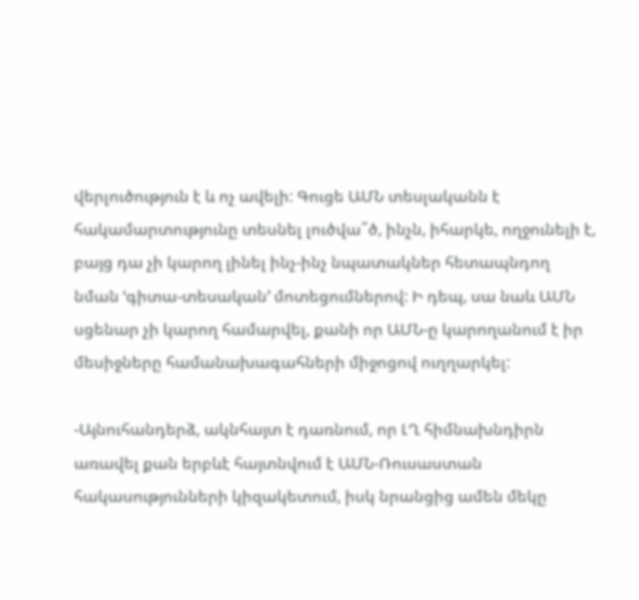վերլուծություն է և ոչ ավելի: Գուցե ԱՄՆ տեսլականն է հակամարտությունը տեսնել լուծվա՞ծ, ինչն, իհարկե, ողջունելի է, բայց դա չի կարող լինել ինչ-ինչ նպատակներ հետապնդող նման ՙգիտա-տեսական՚ մոտեցումներով: Ի դեպ, սա նաև ԱՄՆ սցենար չի կարող համարվել, քանի որ ԱՄՆ-ը կարողանում է իր մեսիջները համանախագահների միջոցով ուղղարկել:

-Այնուհանդերձ, ակնհայտ է դառնում, որ ԼՂ հիմնախնդիրն առավել քան երբևէ հայտնվում է ԱՄՆ-Ռուսաստան հակասությունների կիզակետում, իսկ նրանցից ամեն մեկը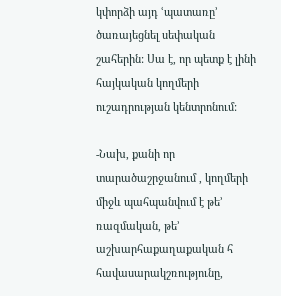կփորձի այդ ՙպատառը՚ ծառայեցնել սեփական շահերին: Սա է, որ պետք է լինի հայկական կողմերի ուշադրության կենտրոնում:

-Նախ, քանի որ տարածաշրջանում , կողմերի միջև պահպանվում է թե’ ռազմական, թե’ աշխարհաքաղաքական հ հավասարակշռությունը,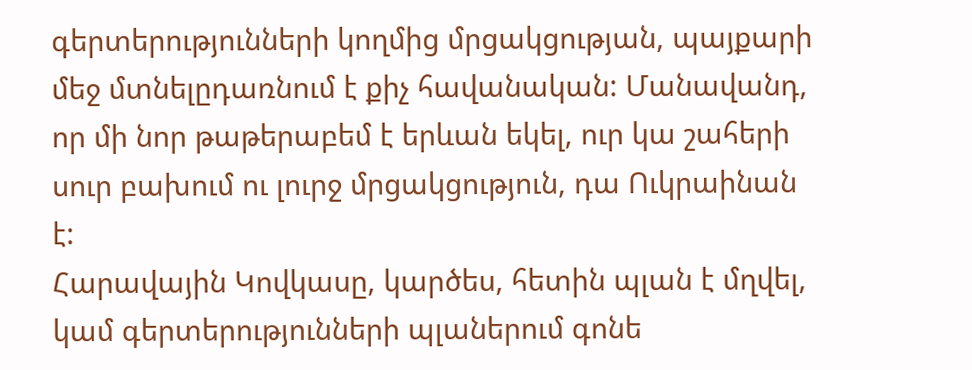գերտերությունների կողմից մրցակցության, պայքարի մեջ մտնելըդառնում է քիչ հավանական: Մանավանդ, որ մի նոր թաթերաբեմ է երևան եկել, ուր կա շահերի սուր բախում ու լուրջ մրցակցություն, դա Ուկրաինան է:
Հարավային Կովկասը, կարծես, հետին պլան է մղվել, կամ գերտերությունների պլաներում գոնե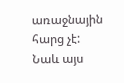առաջնային հարց չէ: Նաև այս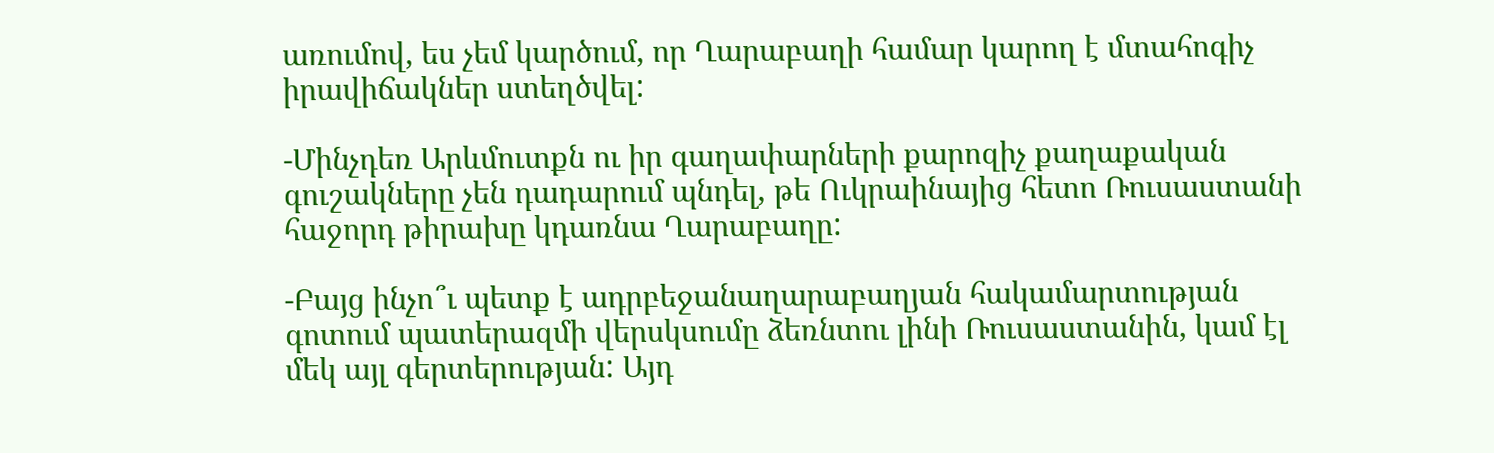առումով, ես չեմ կարծում, որ Ղարաբաղի համար կարող է մտահոգիչ իրավիճակներ ստեղծվել:

-Մինչդեռ Արևմուտքն ու իր գաղափարների քարոզիչ քաղաքական գուշակները չեն դադարում պնդել, թե Ուկրաինայից հետո Ռուսաստանի հաջորդ թիրախը կդառնա Ղարաբաղը:

-Բայց ինչո՞ւ պետք է ադրբեջանաղարաբաղյան հակամարտության գոտում պատերազմի վերսկսումը ձեռնտու լինի Ռուսաստանին, կամ էլ մեկ այլ գերտերության: Այդ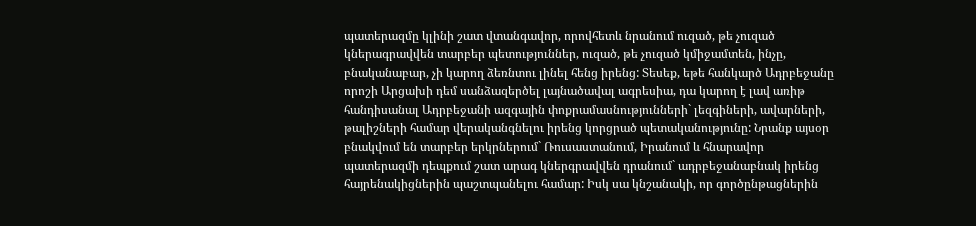պատերազմը կլինի շատ վտանգավոր, որովհետև նրանում ուզած, թե չուզած կներագրավվեն տարբեր պետություններ, ուզած, թե չուզած կմիջամտեն, ինչը, բնականաբար, չի կարող ձեռնտու լինել հենց իրենց: Տեսեք, եթե հանկարծ Ադրբեջանը որոշի Արցախի դեմ սանձազերծել լայնածավալ ագրեսիա, դա կարող է լավ առիթ հանդիսանալ Ադրբեջանի ազգային փոքրամասնությունների` լեզգիների, ավարների, թալիշների համար վերականգնելու իրենց կորցրած պետականությունը: Նրանք այսօր բնակվում են տարբեր երկրներում` Ռուսաստանում, Իրանում և հնարավոր պատերազմի դեպքում շատ արագ կներգրավվեն դրանում` ադրբեջանաբնակ իրենց հայրենակիցներին պաշտպանելու համար: Իսկ սա կնշանակի, որ գործընթացներին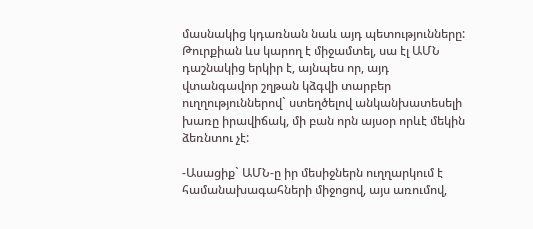մասնակից կդառնան նաև այդ պետությունները: Թուրքիան ևս կարող է միջամտել, սա էլ ԱՄՆ դաշնակից երկիր է, այնպես որ, այդ վտանգավոր շղթան կձգվի տարբեր ուղղություններով` ստեղծելով անկանխատեսելի խառը իրավիճակ, մի բան որն այսօր որևէ մեկին ձեռնտու չէ:

-Ասացիք` ԱՄՆ-ը իր մեսիջներն ուղղարկում է համանախագահների միջոցով, այս առումով,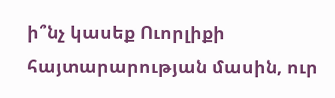ի՞նչ կասեք Ուորլիքի հայտարարության մասին, ուր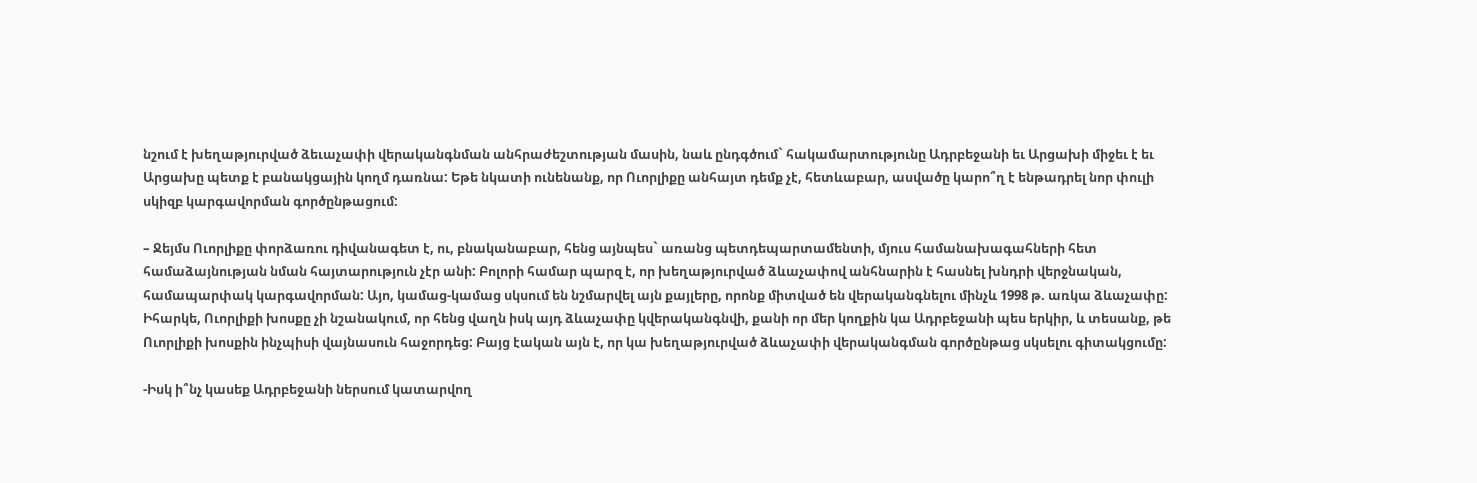նշում է խեղաթյուրված ձեւաչափի վերականգնման անհրաժեշտության մասին, նաև ընդգծում` հակամարտությունը Ադրբեջանի եւ Արցախի միջեւ է եւ Արցախը պետք է բանակցային կողմ դառնա: Եթե նկատի ունենանք, որ Ուորլիքը անհայտ դեմք չէ, հետևաբար, ասվածը կարո՞ղ է ենթադրել նոր փուլի սկիզբ կարգավորման գործընթացում:

– Ջեյմս Ուորլիքը փորձառու դիվանագետ է, ու, բնականաբար, հենց այնպես` առանց պետդեպարտամենտի, մյուս համանախագահների հետ համաձայնության նման հայտարություն չէր անի: Բոլորի համար պարզ է, որ խեղաթյուրված ձևաչափով անհնարին է հասնել խնդրի վերջնական, համապարփակ կարգավորման: Այո, կամաց-կամաց սկսում են նշմարվել այն քայլերը, որոնք միտված են վերականգնելու մինչև 1998 թ. առկա ձևաչափը: Իհարկե, Ուորլիքի խոսքը չի նշանակում, որ հենց վաղն իսկ այդ ձևաչափը կվերականգնվի, քանի որ մեր կողքին կա Ադրբեջանի պես երկիր, և տեսանք, թե Ուորլիքի խոսքին ինչպիսի վայնասուն հաջորդեց: Բայց էական այն է, որ կա խեղաթյուրված ձևաչափի վերականգման գործընթաց սկսելու գիտակցումը:

-Իսկ ի՞նչ կասեք Ադրբեջանի ներսում կատարվող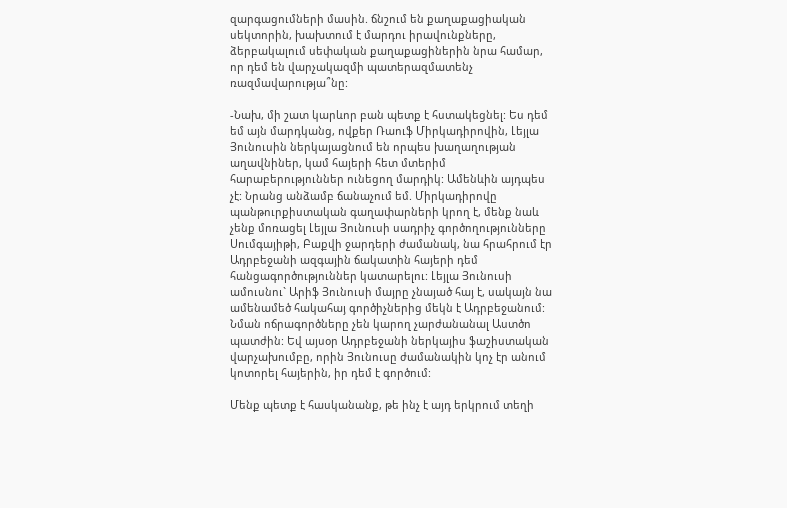զարգացումների մասին. ճնշում են քաղաքացիական սեկտորին, խախտում է մարդու իրավունքները, ձերբակալում սեփական քաղաքացիներին նրա համար, որ դեմ են վարչակազմի պատերազմատենչ ռազմավարությա՞նը:

-Նախ, մի շատ կարևոր բան պետք է հստակեցնել: Ես դեմ եմ այն մարդկանց, ովքեր Ռաուֆ Միրկադիրովին, Լեյլա Յունուսին ներկայացնում են որպես խաղաղության աղավնիներ, կամ հայերի հետ մտերիմ հարաբերություններ ունեցող մարդիկ: Ամենևին այդպես չէ: Նրանց անձամբ ճանաչում եմ. Միրկադիրովը պանթուրքիստական գաղափարների կրող է, մենք նաև չենք մոռացել Լեյլա Յունուսի սադրիչ գործողությունները Սումգայիթի, Բաքվի ջարդերի ժամանակ, նա հրահրում էր Ադրբեջանի ազգային ճակատին հայերի դեմ հանցագործություններ կատարելու: Լեյլա Յունուսի ամուսնու` Արիֆ Յունուսի մայրը չնայած հայ է, սակայն նա ամենամեծ հակահայ գործիչներից մեկն է Ադրբեջանում: Նման ոճրագործները չեն կարող չարժանանալ Աստծո պատժին: Եվ այսօր Ադրբեջանի ներկայիս ֆաշիստական վարչախումբը, որին Յունուսը ժամանակին կոչ էր անում կոտորել հայերին, իր դեմ է գործում:

Մենք պետք է հասկանանք, թե ինչ է այդ երկրում տեղի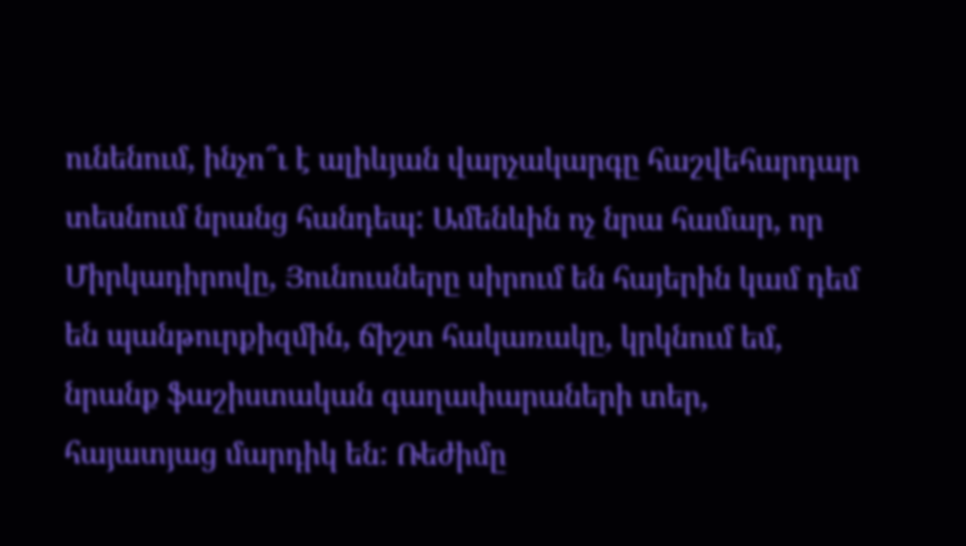ունենում, ինչո՞ւ է ալիևյան վարչակարգը հաշվեհարդար տեսնում նրանց հանդեպ: Ամենևին ոչ նրա համար, որ Միրկադիրովը, Յունուսները սիրում են հայերին կամ դեմ են պանթուրքիզմին, ճիշտ հակառակը, կրկնում եմ, նրանք ֆաշիստական գաղափարաների տեր, հայատյաց մարդիկ են: Ռեժիմը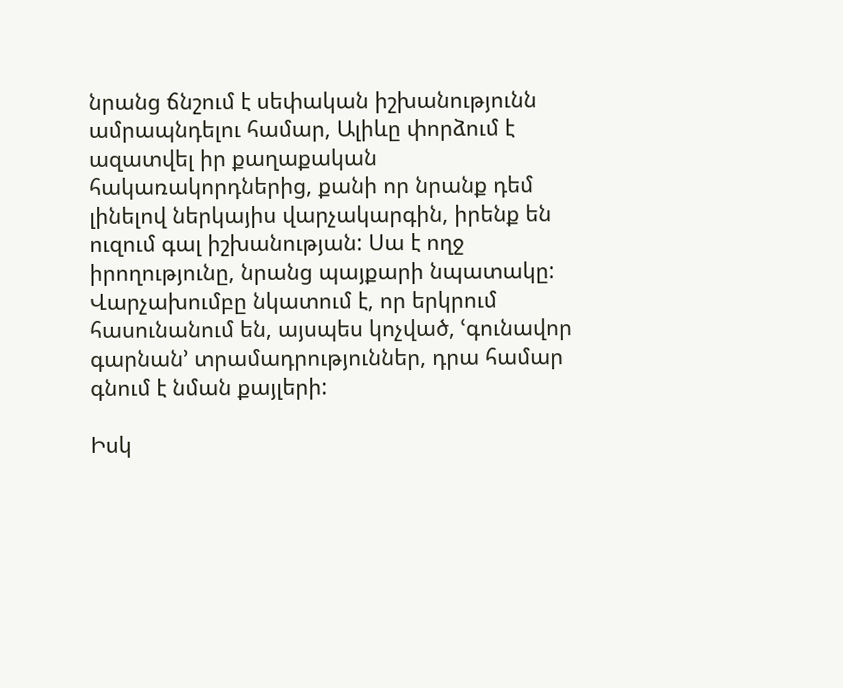նրանց ճնշում է սեփական իշխանությունն ամրապնդելու համար, Ալիևը փորձում է ազատվել իր քաղաքական հակառակորդներից, քանի որ նրանք դեմ լինելով ներկայիս վարչակարգին, իրենք են ուզում գալ իշխանության: Սա է ողջ իրողությունը, նրանց պայքարի նպատակը: Վարչախումբը նկատում է, որ երկրում հասունանում են, այսպես կոչված, ՙգունավոր գարնան՚ տրամադրություններ, դրա համար գնում է նման քայլերի:

Իսկ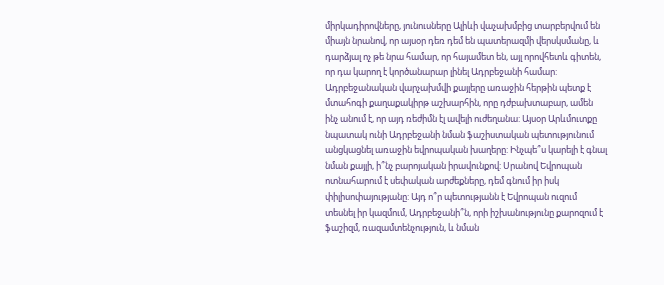միրկադիրովները, յունուսները Ալիևի վաչախմբից տարբերվում են միայն նրանով, որ այսօր դեռ դեմ են պատերազմի վերսկսմանը, և դարձյալ ոչ թե նրա համար, որ հայամետ են, այլ որովհետև գիտեն, որ դա կարող է կործանարար լինել Ադրբեջանի համար:
Ադրբեջանական վարչախմվի քայլերը առաջին հերթին պետք է մտահոգի քաղաքակիրթ աշխարհին, որը դժբախտաբար, ամեն ինչ անում է, որ այդ ռեժիմն էլ ավելի ուժեղանա: Այսօր Արևմուտքը նպատակ ունի Ադրբեջանի նման ֆաշիստական պետությունում անցկացնել առաջին եվրոպական խաղերը: Ինչպե՞ս կարելի է գնալ նման քայլի, ի՞նչ բարոյական իրավունքով: Սրանով Եվրոպան ոտնահարում է սեփական արժեքները, դեմ գնում իր իսկ փիլիսոփայությանը: Այդ ո՞ր պետությանն է Եվրոպան ուզում տեսնել իր կազմում, Ադրբեջանի՞ն, որի իշխանությունը քարոզում է ֆաշիզմ, ռազամտենչություն, և նման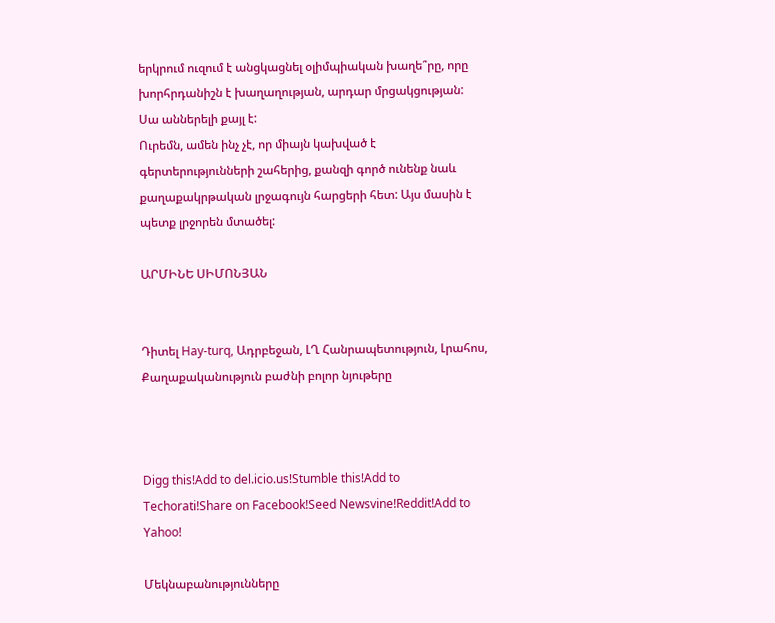երկրում ուզում է անցկացնել օլիմպիական խաղե՞րը, որը խորհրդանիշն է խաղաղության, արդար մրցակցության: Սա աններելի քայլ է:
Ուրեմն, ամեն ինչ չէ, որ միայն կախված է գերտերությունների շահերից, քանզի գործ ունենք նաև քաղաքակրթական լրջագույն հարցերի հետ: Այս մասին է պետք լրջորեն մտածել:

ԱՐՄԻՆԵ ՍԻՄՈՆՅԱՆ


Դիտել Hay-turq, Ադրբեջան, ԼՂ Հանրապետություն, Լրահոս, Քաղաքականություն բաժնի բոլոր նյութերը



Digg this!Add to del.icio.us!Stumble this!Add to Techorati!Share on Facebook!Seed Newsvine!Reddit!Add to Yahoo!

Մեկնաբանությունները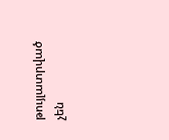թույլատրված չեն